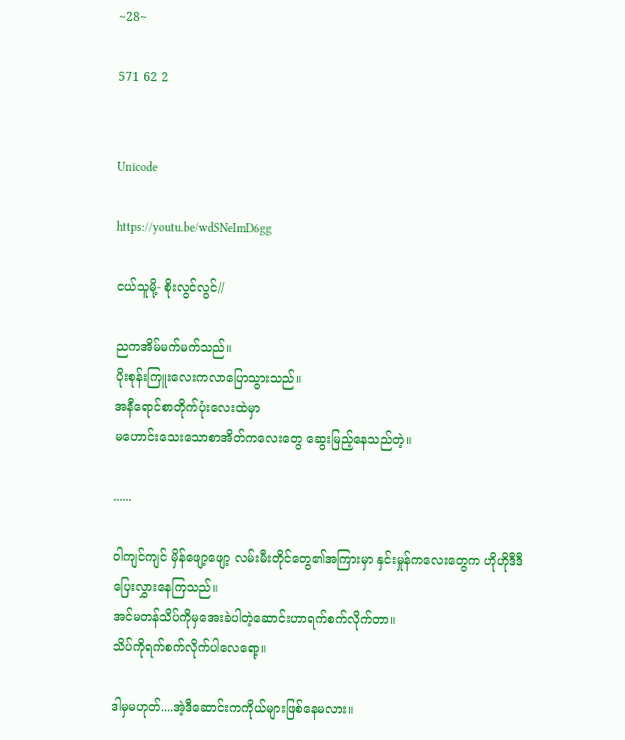~28~

571 62 2


Unicode

https://youtu.be/wdSNeImD6gg

ငယ်သူမို့- စိုးလွင်လွင်//

ညကအိမ်မက်မက်သည်။
ပိုးစုန်းကြူးလေး‌ကလာပြောသွားသည်။
အနီရောင်စာတိုက်ပုံးလေးထဲမှာ
မဟောင်းသေးသောစာအိတ်ကလေးတွေ ဆွေးမြည့်နေသည်တဲ့။

......

ဝါကျင်ကျင် မှိန်ဖျော့ဖျော့ လမ်းမီးတိုင်တွေ၏အကြားမှာ နှင်းမှုန်ကလေးတွေက ဟိုဟိုဒီဒီပြေးလွှားနေကြသည်။
အင်မတန်သိပ်ကိုမှအေးခဲပါတဲ့ဆောင်းဟာရက်စက်လိုက်တာ။
သိပ်ကိုရက်စက်လိုက်ပါလေရော့။

ဒါမှမဟုတ်....အဲ့ဒီဆောင်းကကိုယ်များဖြစ်နေမလား။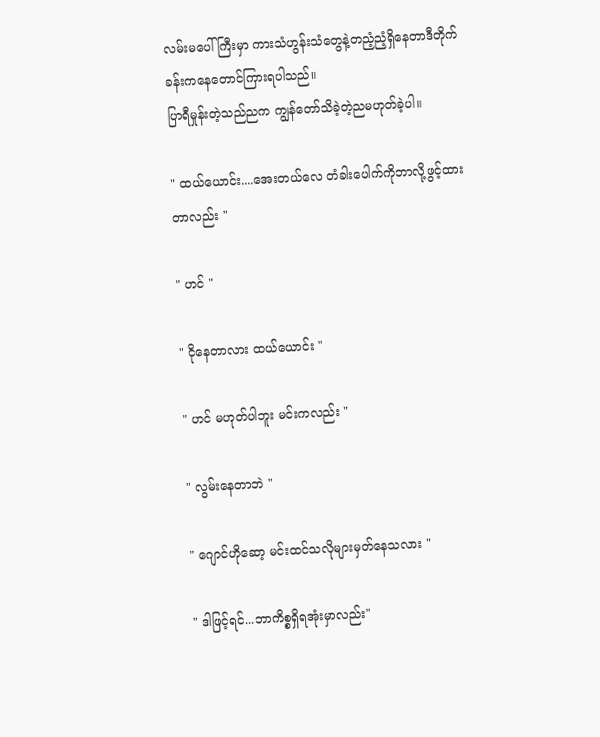လမ်းမပေါ်ကြီးမှာ ကားသံဟွန်းသံတွေနဲ့တညံ့ညံ့ရှိနေတာဒီတိုက်ခန်းကနေတောင်ကြားရပါသည်။
ပြာရီမှုန်းတဲ့သည်ညက ကျွန်တော်သိခဲ့တဲ့ညမဟုတ်ခဲ့ပါ။

" ထယ်ယောင်း....အေးတယ်လေ တံခါးပေါက်ကိုဘာလို့ဖွင့်ထားတာလည်း "

" ဟင် "

" ငိုနေတာလား ထယ်ယောင်း "

" ဟင် မဟုတ်ပါဘူး မင်းကလည်း "

" လွမ်းနေတာဘဲ "

" ဂျောင်ဟိုဆော့ မင်းထင်သလိုများမှတ်နေသလား "

" ဒါဖြင့်ရင်...ဘာကိစ္စရှိရအုံးမှာလည်း"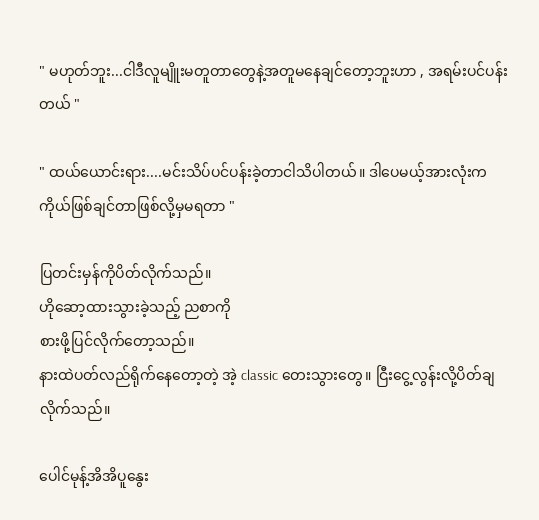" မဟုတ်ဘူး...ငါဒီလူမျိူးမတူတာတွေနဲ့အတူမနေချင်တော့ဘူးဟာ , အရမ်းပင်ပန်းတယ် "

" ထယ်ယောင်းရား....မင်းသိပ်ပင်ပန်းခဲ့တာငါသိပါတယ်။ ဒါပေမယ့်အားလုံးက ကိုယ်ဖြစ်ချင်တာဖြစ်လို့မှမရတာ "

ပြတင်းမှန်ကိုပိတ်လိုက်သည်။
ဟိုဆော့ထားသွားခဲ့သည့် ညစာကို
စားဖို့ပြင်လိုက်တော့သည်။
နားထဲပတ်လည်ရိုက်နေတော့တဲ့ အဲ့ classic တေးသွားတွေ။ ငြီးငွေ့လွန်းလို့ပိတ်ချလိုက်သည်။

ပေါင်မုန့်အိအိပူနွေး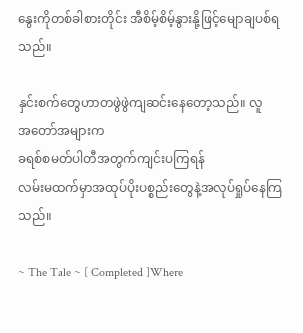နွေးကိုတစ်ခါစားတိုင်း အီစိမ့်စိမ့်နွားနို့ဖြင့်မျောချပစ်ရသည်။

နှင်းစက်တွေဟာတဖွဲဖွဲကျဆင်းနေတော့သည်။ လူအ‌တော်အများက
ခရစ်စမတ်ပါတီအတွက်ကျင်းပကြရန်
လမ်းမထက်မှာအထုပ်ပိုးပစ္စည်းတွေနဲ့အလုပ်ရှုပ်နေကြသည်။

~ The Tale ~ [ Completed ]Where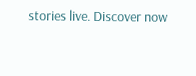stories live. Discover now